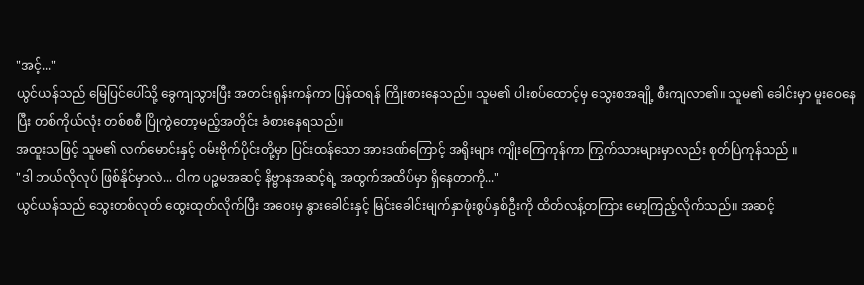"အင့်..."
ယွင်ယန်သည် မြေပြင်ပေါ်သို့ ခွေကျသွားပြီး အတင်းရုန်းကန်ကာ ပြန်ထရန် ကြိုးစားနေသည်။ သူမ၏ ပါးစပ်ထောင့်မှ သွေးစအချို့ စီးကျလာ၏။ သူမ၏ ခေါင်းမှာ မူးဝေနေပြီး တစ်ကိုယ်လုံး တစ်စစီ ပြိုကွဲတော့မည့်အတိုင်း ခံစားနေရသည်။
အထူးသဖြင့် သူမ၏ လက်မောင်းနှင့် ဝမ်းဗိုက်ပိုင်းတို့မှာ ပြင်းထန်သော အားဒဏ်ကြောင့် အရိုးများ ကျိုးကြေကုန်ကာ ကြွက်သားများမှာလည်း စုတ်ပြဲကုန်သည် ။
"ဒါ ဘယ်လိုလုပ် ဖြစ်နိုင်မှာလဲ... ငါက ပဉ္စမအဆင့် နိဗ္ဗာနအဆင့်ရဲ့ အထွက်အထိပ်မှာ ရှိနေတာကို..."
ယွင်ယန်သည် သွေးတစ်လုတ် ထွေးထုတ်လိုက်ပြီး အဝေးမှ နွားခေါင်းနှင့် မြင်းခေါင်းမျက်နှာဖုံးစွပ်နှစ်ဦးကို ထိတ်လန့်တကြား မော့ကြည့်လိုက်သည်။ အဆင့်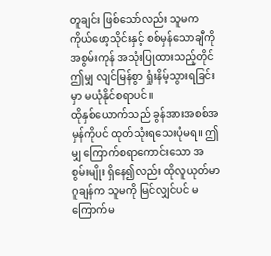တူချင်း ဖြစ်သော်လည်း သူမက ကိုယ်ဖော့သိုင်းနှင့် စစ်မှန်သောချီကို အစွမ်းကုန် အသုံးပြုထားသည့်တိုင် ဤမျှ လျင်မြန်စွာ ရှုံးနိမ့်သွားရခြင်းမှာ မယုံနိုင်စရာပင်။
ထိုနှစ်ယောက်သည် ခွန်အားအစစ်အမှန်ကိုပင် ထုတ်သုံးရသေးပုံမရ။ ဤမျှ ကြောက်စရာကောင်းသော အစွမ်းမျိုး ရှိနေ၍လည်း ထိုလူယုတ်မာ ဂူချန်က သူမကို မြင်လျှင်ပင် မကြောက်မ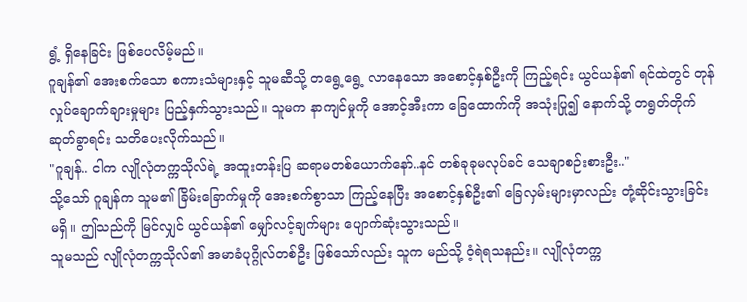ရွံ့ ရှိနေခြင်း ဖြစ်ပေလိမ့်မည်။
ဂူချန်၏ အေးစက်သော စကားသံများနှင့် သူမဆီသို့ တရွေ့ရွေ့ လာနေသော အစောင့်နှစ်ဦးကို ကြည့်ရင်း ယွင်ယန်၏ ရင်ထဲတွင် တုန်လှုပ်ချောက်ချားမှုများ ပြည့်နှက်သွားသည်။ သူမက နာကျင်မှုကို အောင့်အီးကာ ခြေထောက်ကို အသုံးပြု၍ နောက်သို့ တရွတ်တိုက် ဆုတ်ခွာရင်း သတိပေးလိုက်သည်။
"ဂူချန်.. ငါက လျိုလုံတက္ကသိုလ်ရဲ့ အထူးတန်းပြ ဆရာမတစ်ယောက်နော်..နင် တစ်ခုခုမလုပ်ခင် သေချာစဉ်းစားဦး.."
သို့သော် ဂူချန်က သူမ၏ ခြိမ်းခြောက်မှုကို အေးစက်စွာသာ ကြည့်နေပြီး အစောင့်နှစ်ဦး၏ ခြေလှမ်းများမှာလည်း တုံ့ဆိုင်းသွားခြင်း မရှိ။ ဤသည်ကို မြင်လျှင် ယွင်ယန်၏ မျှော်လင့်ချက်များ ပျောက်ဆုံးသွားသည်။
သူမသည် လျိုလုံတက္ကသိုလ်၏ အမာခံပုဂ္ဂိုလ်တစ်ဦး ဖြစ်သော်လည်း သူက မည်သို့ ဝံ့ရဲရသနည်း။ လျိုလုံတက္က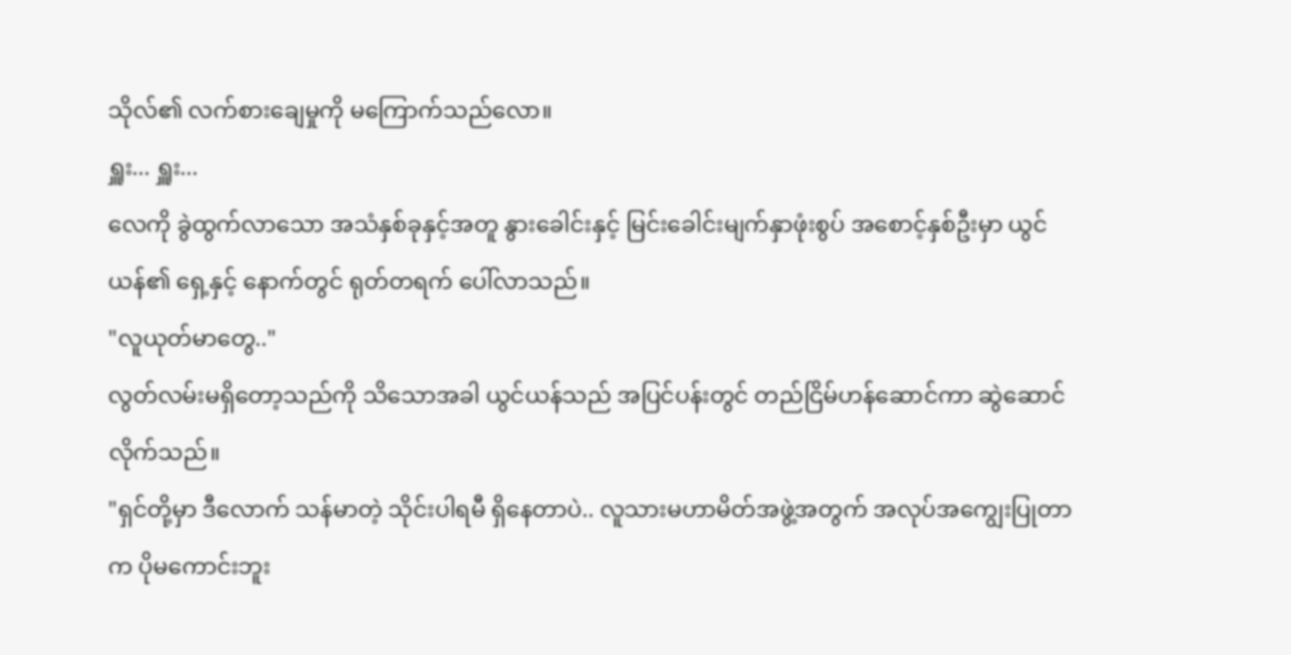သိုလ်၏ လက်စားချေမှုကို မကြောက်သည်လော။
ရှူး... ရှူး...
လေကို ခွဲထွက်လာသော အသံနှစ်ခုနှင့်အတူ နွားခေါင်းနှင့် မြင်းခေါင်းမျက်နှာဖုံးစွပ် အစောင့်နှစ်ဦးမှာ ယွင်ယန်၏ ရှေ့နှင့် နောက်တွင် ရုတ်တရက် ပေါ်လာသည်။
"လူယုတ်မာတွေ.."
လွတ်လမ်းမရှိတော့သည်ကို သိသောအခါ ယွင်ယန်သည် အပြင်ပန်းတွင် တည်ငြိမ်ဟန်ဆောင်ကာ ဆွဲဆောင်လိုက်သည်။
"ရှင်တို့မှာ ဒီလောက် သန်မာတဲ့ သိုင်းပါရမီ ရှိနေတာပဲ.. လူသားမဟာမိတ်အဖွဲ့အတွက် အလုပ်အကျွေးပြုတာက ပိုမကောင်းဘူး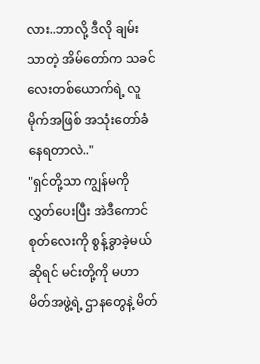လား..ဘာလို့ ဒီလို ချမ်းသာတဲ့ အိမ်တော်က သခင်လေးတစ်ယောက်ရဲ့ လူမိုက်အဖြစ် အသုံးတော်ခံနေရတာလဲ.."
"ရှင်တို့သာ ကျွန်မကို လွှတ်ပေးပြီး အဲဒီကောင်စုတ်လေးကို စွန့်ခွာခဲ့မယ်ဆိုရင် မင်းတို့ကို မဟာမိတ်အဖွဲ့ရဲ့ ဌာနတွေနဲ့ မိတ်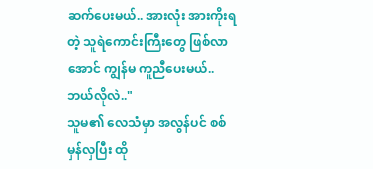ဆက်ပေးမယ်.. အားလုံး အားကိုးရတဲ့ သူရဲကောင်းကြီးတွေ ဖြစ်လာအောင် ကျွန်မ ကူညီပေးမယ်.. ဘယ်လိုလဲ.."
သူမ၏ လေသံမှာ အလွန်ပင် စစ်မှန်လှပြီး ထို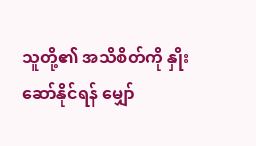သူတို့၏ အသိစိတ်ကို နှိုးဆော်နိုင်ရန် မျှော်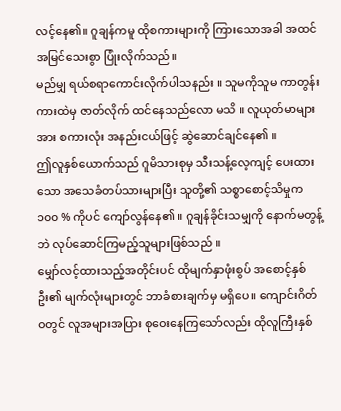လင့်နေ၏။ ဂူချန်ကမူ ထိုစကားများကို ကြားသောအခါ အထင်အမြင်သေးစွာ ပြုံးလိုက်သည်။
မည်မျှ ရယ်စရာကောင်းလိုက်ပါသနည်း ။ သူမကိုသူမ ကာတွန်းကားထဲမှ ဇာတ်လိုက် ထင်နေသည်လော မသိ ။ လူယုတ်မာများအား စကားလုံး အနည်းငယ်ဖြင့် ဆွဲဆောင်ချင်နေ၏ ။
ဤလူနှစ်ယောက်သည် ဂူမိသားစုမှ သီးသန့်လေ့ကျင့် ပေးထားသော အသေခံတပ်သားများပြီး သူတို့၏ သစ္စာစောင့်သိမှုက ၁၀၀ % ကိုပင် ကျော်လွန်နေ၏ ။ ဂူချန်ခိုင်းသမျှကို နောက်မတွန့်ဘဲ လုပ်ဆောင်ကြမည့်သူများဖြစ်သည် ။
မျှော်လင့်ထားသည့်အတိုင်းပင် ထိုမျက်နှာဖုံးစွပ် အစောင့်နှစ်ဦး၏ မျက်လုံးများတွင် ဘာခံစားချက်မှ မရှိပေ။ ကျောင်းဂိတ်ဝတွင် လူအများအပြား စုဝေးနေကြသော်လည်း ထိုလူကြီးနှစ်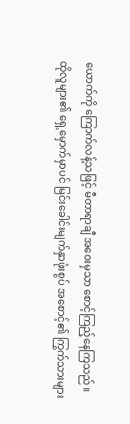ယောက်ကို ကြောက်လန့်သဖြင့် မီတာရာချီ အဝေးမှသာ စောင့်ကြည့်နေကြသည်။
ထိုလူများ၏ ရှေ့မှောက်မှာပင် မြင်းခေါင်းမျက်နှာဖုံးစွပ် အစောင့်၏ ကြွက်သားများ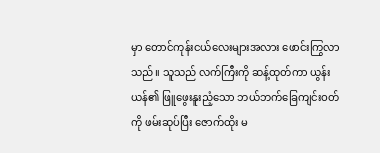မှာ တောင်ကုန်းငယ်လေးများအလား ဖောင်းကြွလာသည်။ သူသည် လက်ကြီးကို ဆန့်ထုတ်ကာ ယွန်းယန်၏ ဖြူဖွေးနူးညံ့သော ဘယ်ဘက်ခြေကျင်းဝတ်ကို ဖမ်းဆုပ်ပြီး ဇောက်ထိုး မ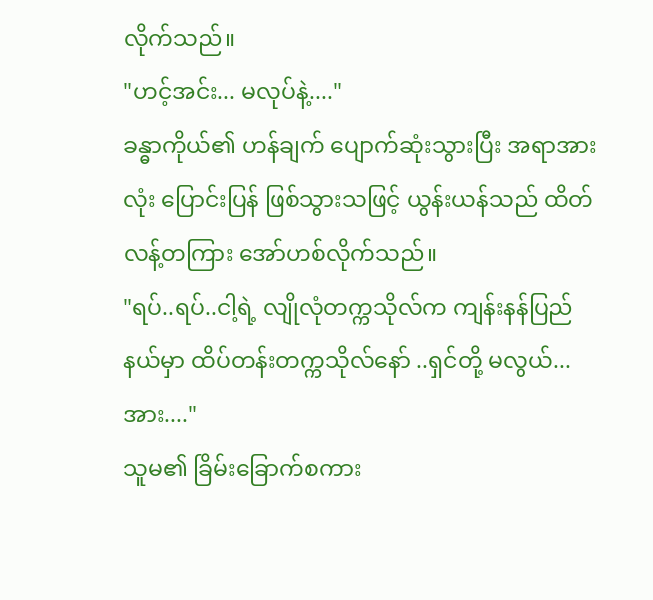လိုက်သည်။
"ဟင့်အင်း... မလုပ်နဲ့...."
ခန္ဓာကိုယ်၏ ဟန်ချက် ပျောက်ဆုံးသွားပြီး အရာအားလုံး ပြောင်းပြန် ဖြစ်သွားသဖြင့် ယွန်းယန်သည် ထိတ်လန့်တကြား အော်ဟစ်လိုက်သည်။
"ရပ်..ရပ်..ငါ့ရဲ့ လျိုလုံတက္ကသိုလ်က ကျန်းနန်ပြည်နယ်မှာ ထိပ်တန်းတက္ကသိုလ်နော် ..ရှင်တို့ မလွယ်...အား...."
သူမ၏ ခြိမ်းခြောက်စကား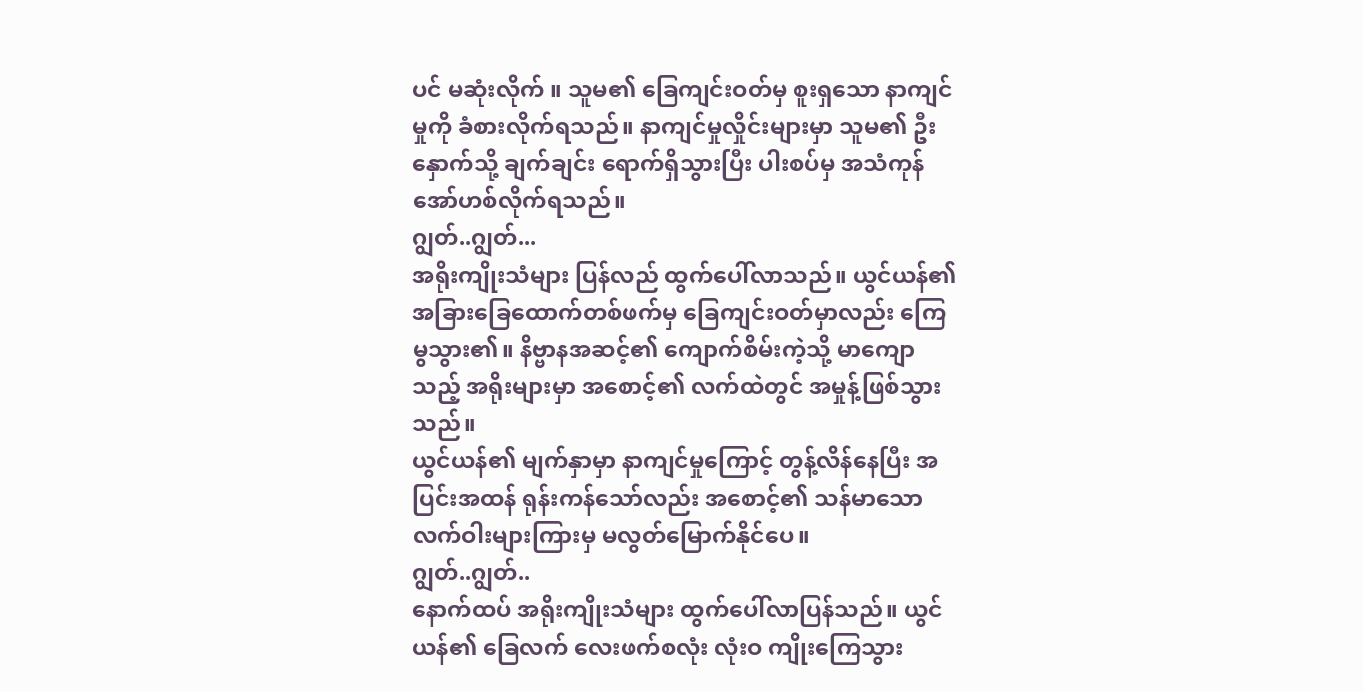ပင် မဆုံးလိုက် ။ သူမ၏ ခြေကျင်းဝတ်မှ စူးရှသော နာကျင်မှုကို ခံစားလိုက်ရသည်။ နာကျင်မှုလှိုင်းများမှာ သူမ၏ ဦးနှောက်သို့ ချက်ချင်း ရောက်ရှိသွားပြီး ပါးစပ်မှ အသံကုန် အော်ဟစ်လိုက်ရသည်။
ဂျွတ်..ဂျွတ်...
အရိုးကျိုးသံများ ပြန်လည် ထွက်ပေါ်လာသည်။ ယွင်ယန်၏ အခြားခြေထောက်တစ်ဖက်မှ ခြေကျင်းဝတ်မှာလည်း ကြေမွသွား၏။ နိဗ္ဗာနအဆင့်၏ ကျောက်စိမ်းကဲ့သို့ မာကျောသည့် အရိုးများမှာ အစောင့်၏ လက်ထဲတွင် အမှုန့်ဖြစ်သွားသည်။
ယွင်ယန်၏ မျက်နှာမှာ နာကျင်မှုကြောင့် တွန့်လိန်နေပြီး အပြင်းအထန် ရုန်းကန်သော်လည်း အစောင့်၏ သန်မာသော လက်ဝါးများကြားမှ မလွတ်မြောက်နိုင်ပေ။
ဂျွတ်..ဂျွတ်..
နောက်ထပ် အရိုးကျိုးသံများ ထွက်ပေါ်လာပြန်သည်။ ယွင်ယန်၏ ခြေလက် လေးဖက်စလုံး လုံးဝ ကျိုးကြေသွား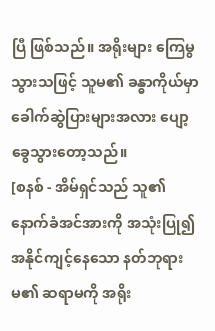ပြီ ဖြစ်သည်။ အရိုးများ ကြေမွသွားသဖြင့် သူမ၏ ခန္ဓာကိုယ်မှာ ခေါက်ဆွဲပြားများအလား ပျော့ခွေသွားတော့သည်။
[စနစ် - အိမ်ရှင်သည် သူ၏နောက်ခံအင်အားကို အသုံးပြု၍ အနိုင်ကျင့်နေသော နတ်ဘုရားမ၏ ဆရာမကို အရိုး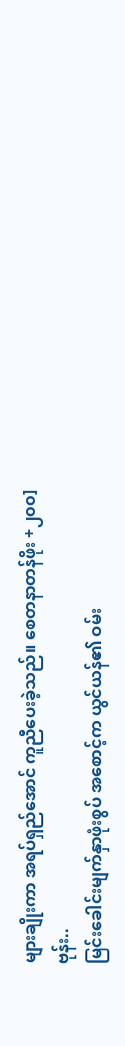များချိုးကာ အရပ်ရှည်အောင် ကူညီပေးခဲ့သည်။ စေတနာတန်ဖိုး +၂၀၀]
ဗုန်း..
မြင်းခေါင်းမျက်နှာဖုံးစွပ် အစောင့်က ယွင်ယန်၏ ဝမ်း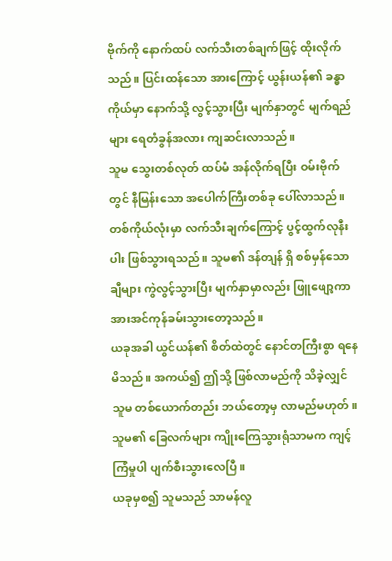ဗိုက်ကို နောက်ထပ် လက်သီးတစ်ချက်ဖြင့် ထိုးလိုက်သည်။ ပြင်းထန်သော အားကြောင့် ယွန်းယန်၏ ခန္ဓာကိုယ်မှာ နောက်သို့ လွင့်သွားပြီး မျက်နှာတွင် မျက်ရည်များ ရေတံခွန်အလား ကျဆင်းလာသည်။
သူမ သွေးတစ်လုတ် ထပ်မံ အန်လိုက်ရပြီး ဝမ်းဗိုက်တွင် နီမြန်းသော အပေါက်ကြီးတစ်ခု ပေါ်လာသည်။ တစ်ကိုယ်လုံးမှာ လက်သီးချက်ကြောင့် ပွင့်ထွက်လုနီးပါး ဖြစ်သွားရသည်။ သူမ၏ ဒန်တျန် ရှိ စစ်မှန်သောချီများ ကွဲလွင့်သွားပြီး မျက်နှာမှာလည်း ဖြူဖျော့ကာ အားအင်ကုန်ခမ်းသွားတော့သည်။
ယခုအခါ ယွင်ယန်၏ စိတ်ထဲတွင် နောင်တကြီးစွာ ရနေမိသည်။ အကယ်၍ ဤသို့ ဖြစ်လာမည်ကို သိခဲ့လျှင် သူမ တစ်ယောက်တည်း ဘယ်တော့မှ လာမည်မဟုတ်။ သူမ၏ ခြေလက်များ ကျိုးကြေသွားရုံသာမက ကျင့်ကြံမှုပါ ပျက်စီးသွားလေပြီ။
ယခုမှစ၍ သူမသည် သာမန်လူ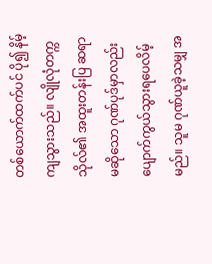တစ်ယောက်ထက်ပင် ပို၍ နိမ့်ကျသွားသည်။ လျိုလုံတက္ကသိုလ်၏ အထူးတန်းပြ ဆရာမဆိုသော ဂုဏ်ပုဒ်မှာလည်း ပျောက်ကွယ်သွားရပေလိမ့်မည်။ သူမ ဂုဏ်ယူခဲ့သမျှ အ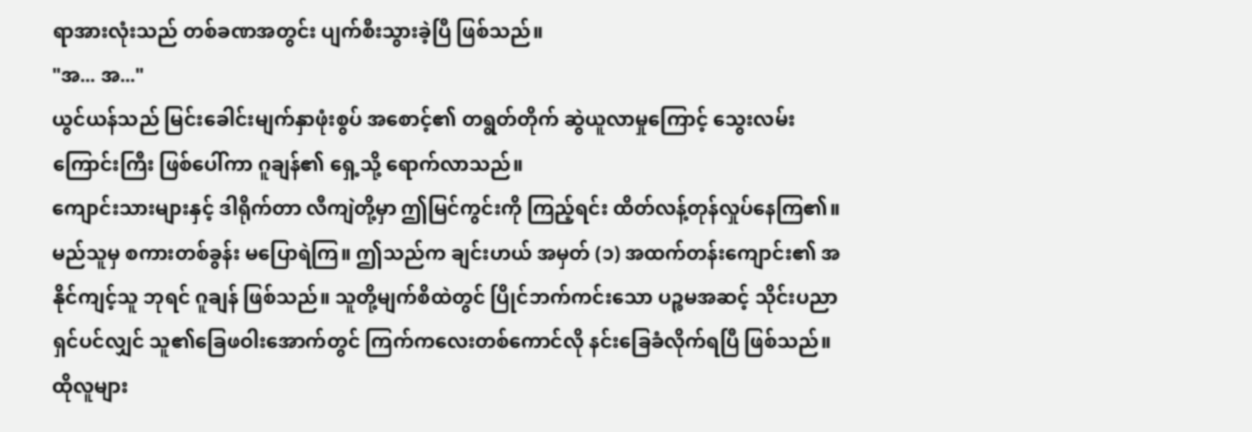ရာအားလုံးသည် တစ်ခဏအတွင်း ပျက်စီးသွားခဲ့ပြီ ဖြစ်သည်။
"အ... အ..."
ယွင်ယန်သည် မြင်းခေါင်းမျက်နှာဖုံးစွပ် အစောင့်၏ တရွတ်တိုက် ဆွဲယူလာမှုကြောင့် သွေးလမ်းကြောင်းကြီး ဖြစ်ပေါ်ကာ ဂူချန်၏ ရှေ့သို့ ရောက်လာသည်။
ကျောင်းသားများနှင့် ဒါရိုက်တာ လီကျဲတို့မှာ ဤမြင်ကွင်းကို ကြည့်ရင်း ထိတ်လန့်တုန်လှုပ်နေကြ၏။ မည်သူမှ စကားတစ်ခွန်း မပြောရဲကြ။ ဤသည်က ချင်းဟယ် အမှတ် (၁) အထက်တန်းကျောင်း၏ အနိုင်ကျင့်သူ ဘုရင် ဂူချန် ဖြစ်သည်။ သူတို့မျက်စိထဲတွင် ပြိုင်ဘက်ကင်းသော ပဉ္စမအဆင့် သိုင်းပညာရှင်ပင်လျှင် သူ၏ခြေဖဝါးအောက်တွင် ကြက်ကလေးတစ်ကောင်လို နင်းခြေခံလိုက်ရပြီ ဖြစ်သည်။
ထိုလူများ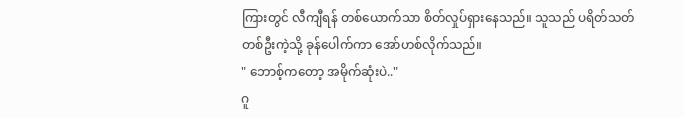ကြားတွင် လီကျီရန် တစ်ယောက်သာ စိတ်လှုပ်ရှားနေသည်။ သူသည် ပရိတ်သတ်တစ်ဦးကဲ့သို့ ခုန်ပေါက်ကာ အော်ဟစ်လိုက်သည်။
" ဘောစ့်ကတော့ အမိုက်ဆုံးပဲ.."
ဂူ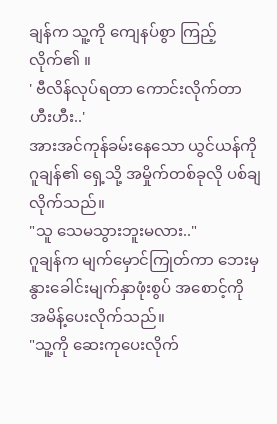ချန်က သူ့ကို ကျေနပ်စွာ ကြည့်လိုက်၏ ။
' ဗီလိန်လုပ်ရတာ ကောင်းလိုက်တာ ဟီးဟီး..'
အားအင်ကုန်ခမ်းနေသော ယွင်ယန်ကို ဂူချန်၏ ရှေ့သို့ အမှိုက်တစ်ခုလို ပစ်ချလိုက်သည်။
"သူ သေမသွားဘူးမလား.."
ဂူချန်က မျက်မှောင်ကြုတ်ကာ ဘေးမှ နွားခေါင်းမျက်နှာဖုံးစွပ် အစောင့်ကို အမိန့်ပေးလိုက်သည်။
"သူ့ကို ဆေးကုပေးလိုက်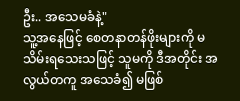ဦး.. အသေမခံနဲ့"
သူ့အနေဖြင့် စေတနာတန်ဖိုးများကို မသိမ်းရသေးသဖြင့် သူမကို ဒီအတိုင်း အလွယ်တကူ အသေခံ၍ မဖြစ်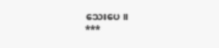သေးပေ။
***